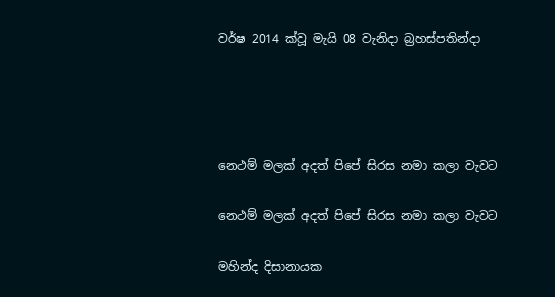වර්ෂ 2014 ක්වූ මැයි 08 වැනිදා බ්‍රහස්පතින්දා




නෙථම් මලක් අදත් පිපේ සිරස නමා කලා වැවට

නෙථම් මලක් අදත් පිපේ සිරස නමා කලා වැවට

මහින්ද දිසානායක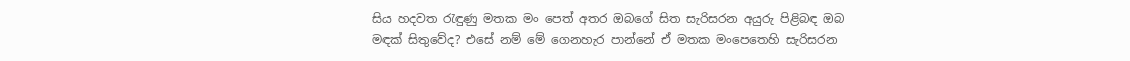සිය හදවත රැඳුණු මතක මං පෙත් අතර ඔබගේ සිත සැරිසරන අයුරු පිළිබඳ ඔබ මඳක් සිතුවේද? එසේ නම් මේ ගෙනහැර පාන්නේ ඒ මතක මංපෙතෙහි සැරිසරන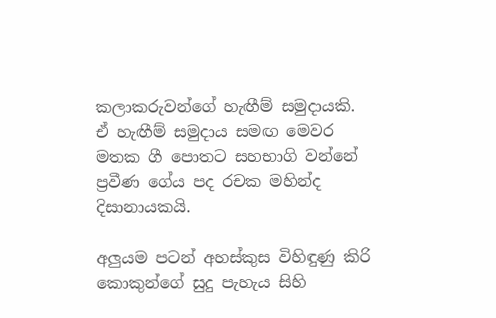කලාකරුවන්ගේ හැඟීම් සමුදායකි. ඒ හැඟීම් සමුදාය සමඟ මෙවර මතක ගී පොතට සහභාගි වන්නේ ප්‍රවීණ ගේය පද රචක මහින්ද දිසානායකයි.

අලුයම පටන් අහස්කුස විහිඳුණු කිරි කොකුන්ගේ සුදු පැහැය සිහි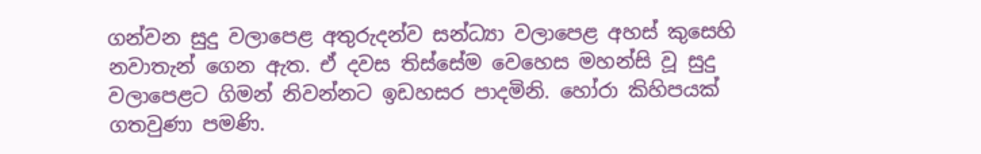ගන්වන සුදු වලාපෙළ අතුරුදන්ව සන්ධ්‍යා වලාපෙළ අහස් කුසෙහි නවාතැන් ගෙන ඇත. ඒ දවස තිස්සේම වෙහෙස මහන්සි වූ සුදු වලාපෙළට ගිමන් නිවන්නට ඉඩහසර පාදමිනි. හෝරා කිහිපයක් ගතවුණා පමණි.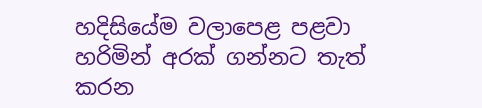හදිසියේම වලාපෙළ පළවා හරිමින් අරක් ගන්නට තැත් කරන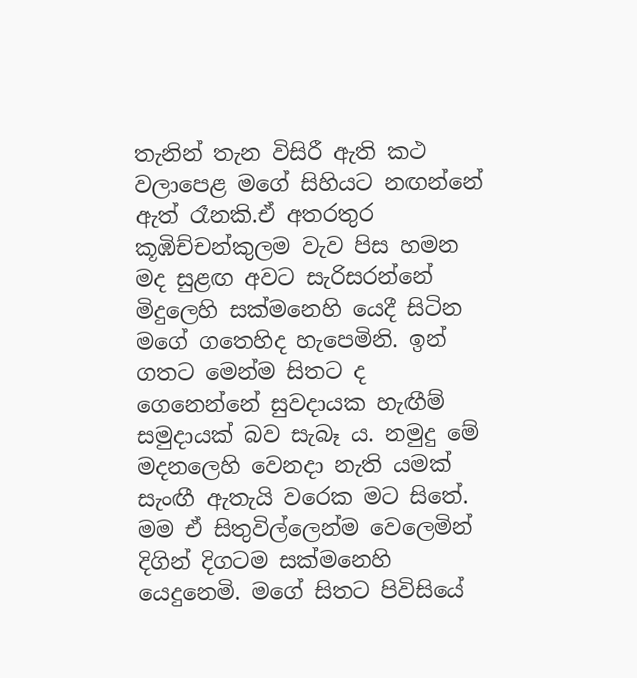තැනින් තැන විසිරී ඇති කථ වලාපෙළ මගේ සිහියට නඟන්නේ ඇත් රෑනකි.ඒ අතරතුර කූඹිච්චන්කුලම වැව පිස හමන මද සුළඟ අවට සැරිසරන්නේ මිදුලෙහි සක්මනෙහි යෙදී සිටින මගේ ගතෙහිද හැපෙමිනි. ඉන් ගතට මෙන්ම සිතට ද ගෙනෙන්නේ සුවදායක හැඟීම් සමුදායක් බව සැබෑ ය. නමුදු මේ මදනලෙහි වෙනදා නැති යමක් සැංඟී ඇතැයි වරෙක මට සිතේ. මම ඒ සිතුවිල්ලෙන්ම වෙලෙමින් දිගින් දිගටම සක්මනෙහි යෙදුනෙමි. මගේ සිතට පිවිසියේ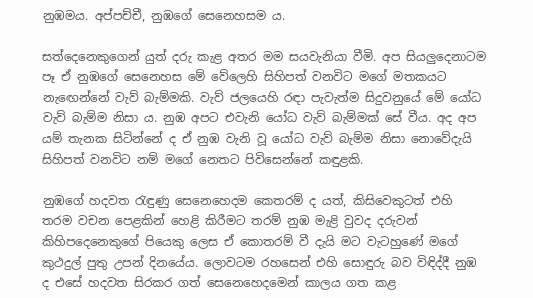නුඹමය. අප්පච්චී, නුඹගේ සෙනෙහසම ය.

සත්දෙනෙකුගෙන් යුත් දරු කැළ අතර මම සයවැනියා වීමි. අප සියලුදෙනාටම පෑ ඒ නුඹගේ සෙනෙහස මේ වේලෙහි සිහිපත් වනවිට මගේ මතකයට නැඟෙන්නේ වැව් බැම්මකි. වැව් ජලයෙහි රඳා පැවැත්ම සිදුවනුයේ මේ යෝධ වැව් බැම්ම නිසා ය. නුඹ අපට එවැනි යෝධ වැව් බැම්මක් සේ වීය. අද අප යම් තැනක සිටින්නේ ද ඒ නුඹ වැනි වූ යෝධ වැව් බැම්ම නිසා නොවේදැයි සිහිපත් වනවිට නම් මගේ නෙතට පිවිසෙන්නේ කඳුළකි.

නුඹගේ හදවත රැඳුණු සෙනෙහෙදම කෙතරම් ද යත්, කිසිවෙකුටත් එහි තරම වචන පෙළකින් හෙළි කිරීමට තරම් නුඹ මැළි වුවද දරුවන් කිහිපදෙනෙකුගේ පියෙකු ලෙස ඒ කොතරම් වී දැයි මට වැටහුණේ මගේ කුථදුල් පුතු උපන් දිනයේය. ලොවටම රහසෙන් එහි සොඳුරු බව විඳිද්දී නුඹ ද එසේ හදවත සිරකර ගත් සෙනෙහෙදමෙන් කාලය ගත කළ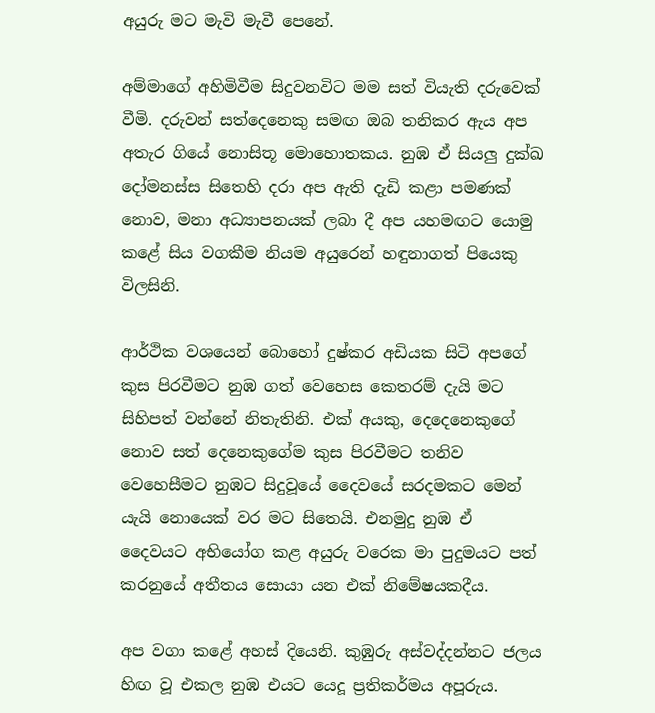අයුරු මට මැවි මැවී පෙනේ.

අම්මාගේ අහිමිවීම සිදුවනවිට මම සත් වියැති දරුවෙක් වීමි. දරුවන් සත්දෙනෙකු සමඟ ඔබ තනිකර ඇය අප අතැර ගියේ නොසිතූ මොහොතකය. නුඹ ඒ සියලු දුක්ඛ දෝමනස්ස සිතෙහි දරා අප ඇති දැඩි කළා පමණක් නොව, මනා අධ්‍යාපනයක් ලබා දී අප යහමඟට යොමු කළේ සිය වගකීම නියම අයුරෙන් හඳුනාගත් පියෙකු විලසිනි.

ආර්ථික වශයෙන් බොහෝ දුෂ්කර අඩියක සිටි අපගේ කුස පිරවීමට නුඹ ගත් වෙහෙස කෙතරම් දැයි මට සිහිපත් වන්නේ නිතැතිනි. එක් අයකු, දෙදෙනෙකුගේ නොව සත් දෙනෙකුගේම කුස පිරවීමට තනිව වෙහෙසීමට නුඹට සිදුවූයේ දෛවයේ සරදමකට මෙන් යැයි නොයෙක් වර මට සිතෙයි. එනමුදු නුඹ ඒ දෛවයට අභියෝග කළ අයුරු වරෙක මා පුදුමයට පත් කරනුයේ අතීතය සොයා යන එක් නිමේෂයකදීය.

අප වගා කළේ අහස් දියෙනි. කුඹුරු අස්වද්දන්නට ජලය හිඟ වූ එකල නුඹ එයට යෙදූ ප්‍රතිකර්මය අපූරුය.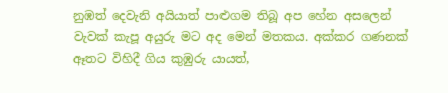නුඹත් දෙවැනි අයියාත් පාළුගම තිබූ අප හේන අසලෙන් වැවක් කැපූ අයුරු මට අද මෙන් මතකය. අක්කර ගණනක් ඈතට විහිදී ගිය කුඹුරු යායත්,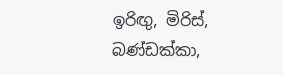ඉරිඟු, මිරිස්, බණ්ඩක්කා,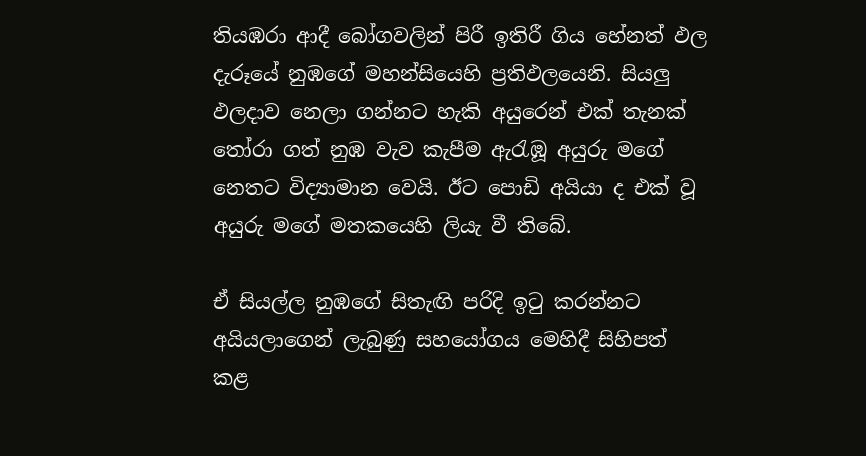තියඹරා ආදී බෝගවලින් පිරී ඉතිරී ගිය හේනත් ඵල දැරූයේ නුඹගේ මහන්සියෙහි ප්‍රතිඵලයෙනි. සියලු ඵලදාව නෙලා ගන්නට හැකි අයුරෙන් එක් තැනක් තෝරා ගත් නුඹ වැව කැපීම ඇරැඹූ අයුරු මගේ නෙතට විද්‍යාමාන වෙයි. ඊට පොඩි අයියා ද එක් වූ අයුරු මගේ මතකයෙහි ලියැ වී තිබේ.

ඒ සියල්ල නුඹගේ සිතැඟි පරිදි ඉටු කරන්නට අයියලාගෙන් ලැබුණු සහයෝගය මෙහිදී සිහිපත් කළ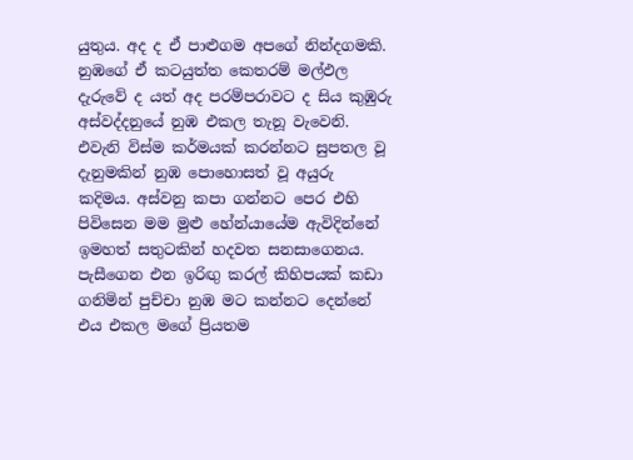යුතුය. අද ද ඒ පාළුගම අපගේ නින්දගමකි. නුඹගේ ඒ කටයුත්ත කෙතරම් මල්ඵල දැරුවේ ද යත් අද පරම්පරාවට ද සිය කුඹුරු අස්වද්දනුයේ නුඹ එකල තැනූ වැවෙනි. එවැනි විස්ම කර්මයක් කරන්නට සුපතල වූ දැනුමකින් නුඹ පොහොසත් වූ අයුරු කදිමය. අස්වනු කපා ගන්නට පෙර එහි පිවිසෙන මම මුළු හේන්යායේම ඇවිදින්නේ ඉමහත් සතුටකින් හදවත සනසාගෙනය. පැසීගෙන එන ඉරිඟු කරල් කිහිපයක් කඩා ගනිමින් පුච්චා නුඹ මට කන්නට දෙන්නේ එය එකල මගේ ප්‍රියතම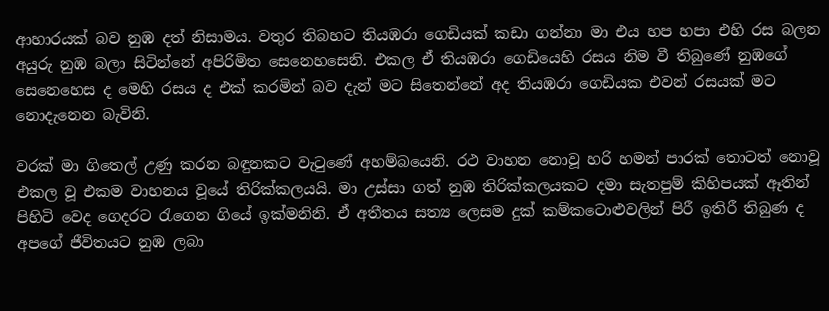ආහාරයක් බව නුඹ දත් නිසාමය. වතුර තිබහට තියඹරා ගෙඩියක් කඩා ගන්නා මා එය හප හපා එහි රස බලන අයුරු නුඹ බලා සිටින්නේ අපිරිමිත සෙනෙහසෙනි. එකල ඒ තියඹරා ගෙඩියෙහි රසය නිම වී තිබුණේ නුඹගේ සෙනෙහෙස ද මෙහි රසය ද එක් කරමින් බව දැන් මට සිතෙන්නේ අද තියඹරා ගෙඩියක එවන් රසයක් මට නොදැනෙන බැවිනි.

වරක් මා ගිතෙල් උණු කරන බඳුනකට වැටුණේ අහම්බයෙනි. රථ වාහන නොවූ හරි හමන් පාරක් තොටත් නොවූ එකල වූ එකම වාහනය වූයේ තිරික්කලයයි. මා උස්සා ගත් නුඹ තිරික්කලයකට දමා සැතපුම් කිහිපයක් ඈතින් පිහිටි වෙද ගෙදරට රැගෙන ගියේ ඉක්මනිනි. ඒ අතීතය සත්‍ය ලෙසම දුක් කම්කටොළුවලින් පිරී ඉතිරී තිබුණ ද අපගේ ජීවිතයට නුඹ ලබා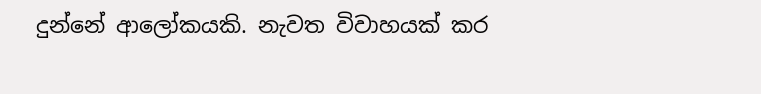දුන්නේ ආලෝකයකි. නැවත විවාහයක් කර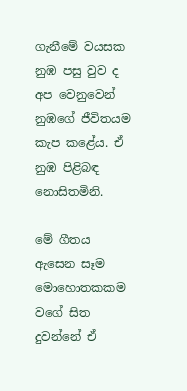ගැනීමේ වයසක නුඹ පසු වුව ද අප වෙනුවෙන් නුඹගේ ජීවිතයම කැප කළේය. ඒ නුඹ පිළිබඳ නොසිතමිනි.

මේ ගීතය ඇසෙන සෑම මොහොතකකම වගේ සිත දුවන්නේ ඒ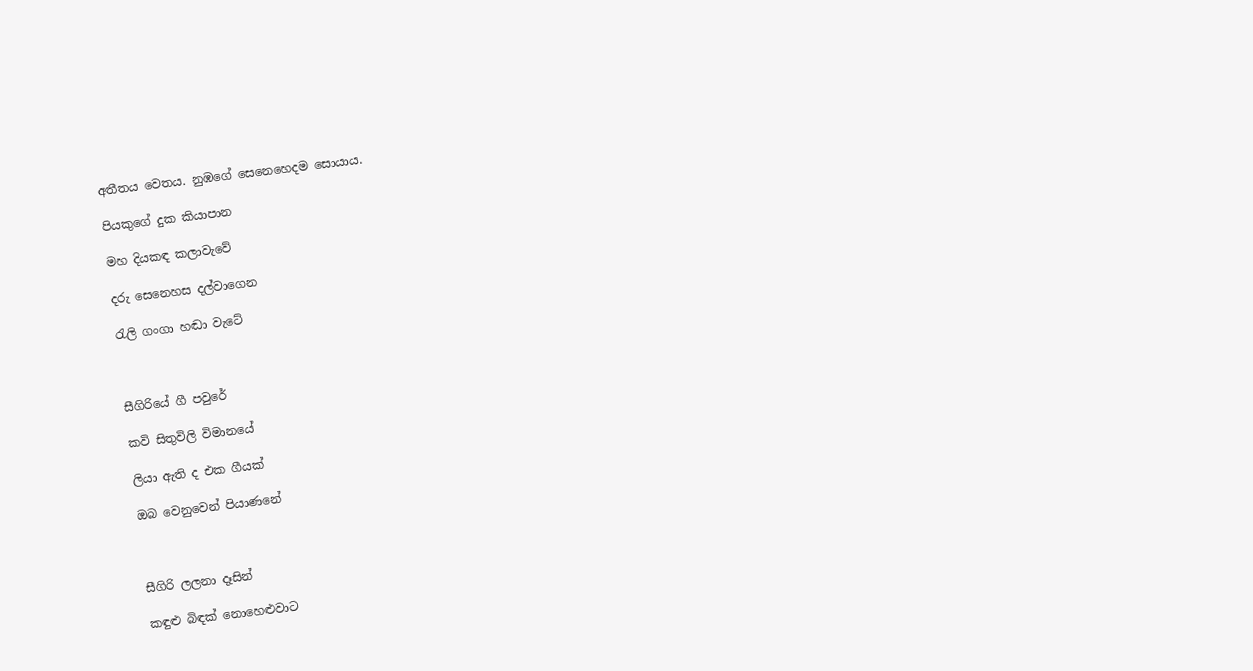අතීතය වෙතය. නුඹගේ සෙනෙහෙදම සොයාය.

පියකුගේ දුක කියාපාන

මහ දියකඳ කලාවැවේ

දරු සෙනෙහස දල්වාගෙන

රැලි ගංගා හඬා වැටේ



සීගිරියේ ගී පවුරේ

කවි සිතුවිලි විමානයේ

ලියා ඇති ද එක ගීයක්

ඔබ වෙනුවෙන් පියාණනේ



සීගිරි ලලනා දෑසින්

කඳුළු බිඳක් නොහෙළුවාට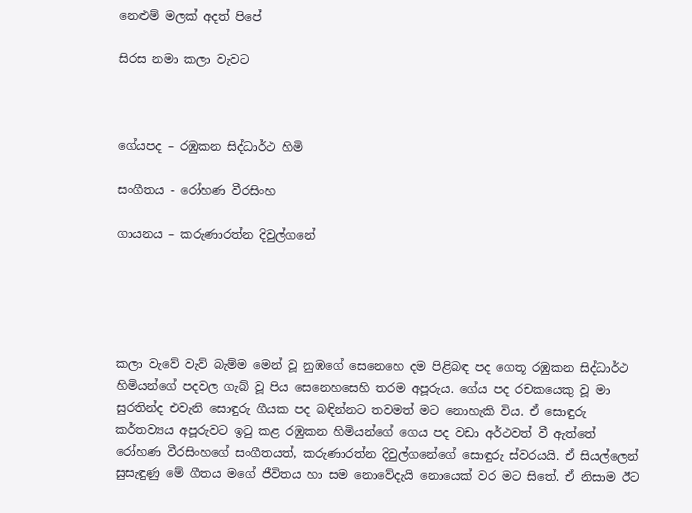නෙළුම් මලක් අදත් පිපේ

සිරස නමා කලා වැවට



ගේයපද – රඹුකන සිද්ධාර්ථ හිමි

සංගීතය - රෝහණ වීරසිංහ

ගායනය – කරුණාරත්න දිවුල්ගනේ





කලා වැවේ වැව් බැම්ම මෙන් වූ නුඹගේ සෙනෙහෙ දම පිළිබඳ පද ගෙතූ රඹුකන සිද්ධාර්ථ හිමියන්ගේ පදවල ගැබ් වූ පිය සෙනෙහසෙහි තරම අපූරුය. ගේය පද රචකයෙකු වූ මා සුරතින්ද එවැනි සොඳුරු ගීයක පද බඳින්නට තවමත් මට නොහැකි විය. ඒ සොඳුරු කර්තව්‍යය අපූරුවට ඉටු කළ රඹුකන හිමියන්ගේ ගෙය පද වඩා අර්ථවත් වී ඇත්තේ රෝහණ වීරසිංහගේ සංගීතයත්, කරුණාරත්න දිවුල්ගනේගේ සොඳුරු ස්වරයයි. ඒ සියල්ලෙන් සුසැඳුණු මේ ගීතය මගේ ජීවිතය හා සම නොවේදැයි නොයෙක් වර මට සිතේ. ඒ නිසාම ඊට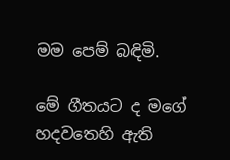මම පෙම් බඳිමි.

මේ ගීතයට ද මගේ හදවතෙහි ඇති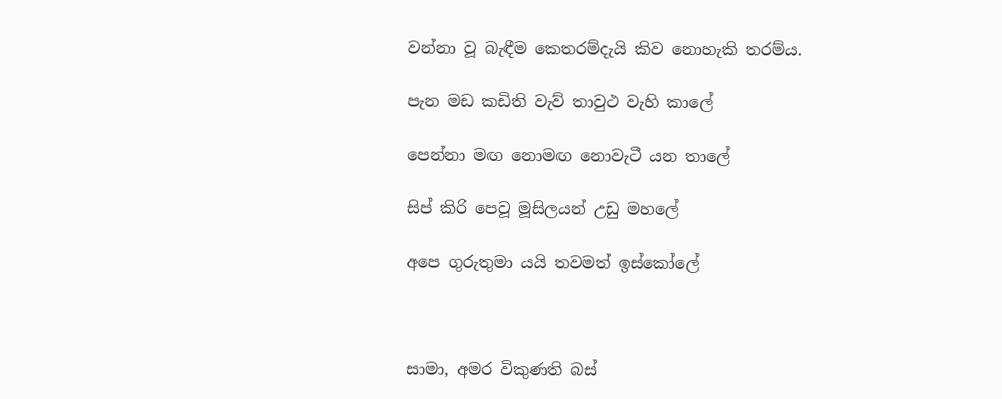වන්නා වූ බැඳීම කෙතරම්දැයි කිව නොහැකි තරම්ය.

පැන මඩ කඩිති වැව් තාවුථ වැහි කාලේ

පෙන්නා මඟ නොමඟ නොවැටී යන තාලේ

සිප් කිරි පෙවූ මූසිලයන් උඩු මහලේ

අපෙ ගුරුතුමා යයි තවමත් ඉස්කෝලේ



සාමා, අමර විකුණති බස්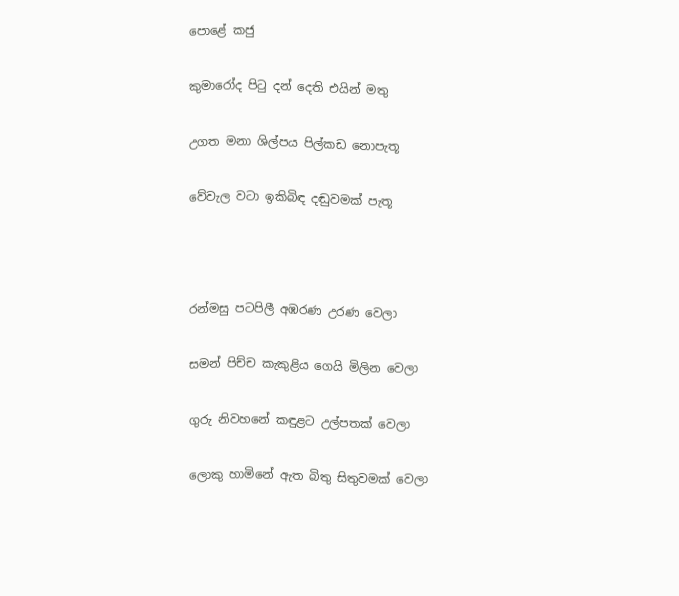පොළේ කජු

කුමාරෝද පිටු දන් දෙති එයින් මතු

උගත මනා ශිල්පය පිල්කඩ නොපැතූ

වේවැල වටා ඉකිබිඳ දඬුවමක් පැතූ



රන්මසු පටපිලී අඹරණ උරණ වෙලා

සමන් පිච්ච කැකුළිය ගෙයි මිලින වෙලා

ගුරු නිවහනේ කඳුළට උල්පතක් වෙලා

ලොකු හාමිනේ ඇත බිතු සිතුවමක් වෙලා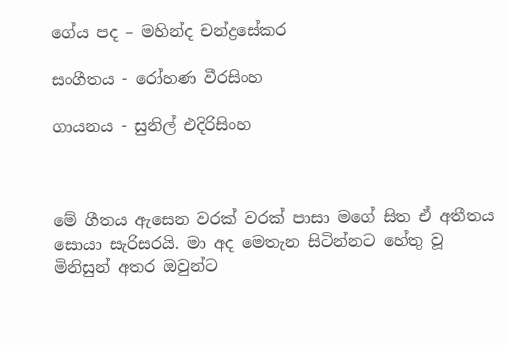ගේය පද – මහින්ද චන්ද්‍රසේකර

සංගීතය - රෝහණ වීරසිංහ

ගායනය - සුනිල් එදිරිසිංහ



මේ ගීතය ඇසෙන වරක් වරක් පාසා මගේ සිත ඒ අතීතය සොයා සැරිසරයි. මා අද මෙතැන සිටින්නට හේතු වූ මිනිසුන් අතර ඔවුන්ට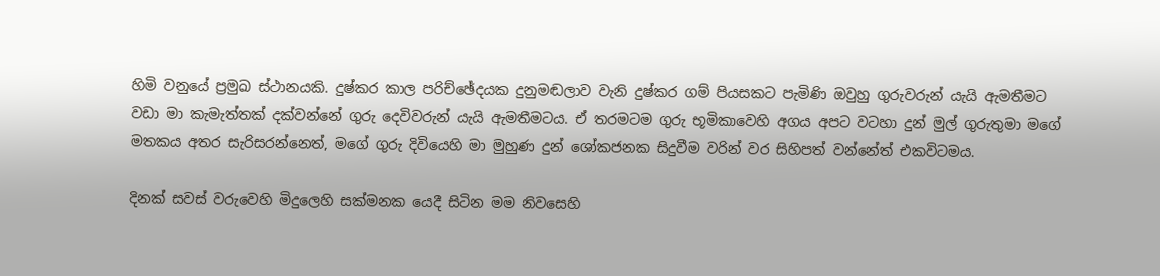හිමි වනුයේ ප්‍රමුඛ ස්ථානයකි. දුෂ්කර කාල පරිච්ඡේදයක දුනුමඬලාව වැනි දුෂ්කර ගම් පියසකට පැමිණි ඔවුහු ගුරුවරුන් යැයි ඇමතීමට වඩා මා කැමැත්තක් දක්වන්නේ ගුරු දෙවිවරුන් යැයි ඇමතීමටය. ඒ තරමටම ගුරු භූමිකාවෙහි අගය අපට වටහා දුන් මුල් ගුරුතුමා මගේ මතකය අතර සැරිසරන්නෙත්, මගේ ගුරු දිවියෙහි මා මුහුණ දුන් ශෝකජනක සිදුවීම වරින් වර සිහිපත් වන්නේත් එකවිටමය.

දිනක් සවස් වරුවෙහි මිදුලෙහි සක්මනක යෙදී සිටින මම නිවසෙහි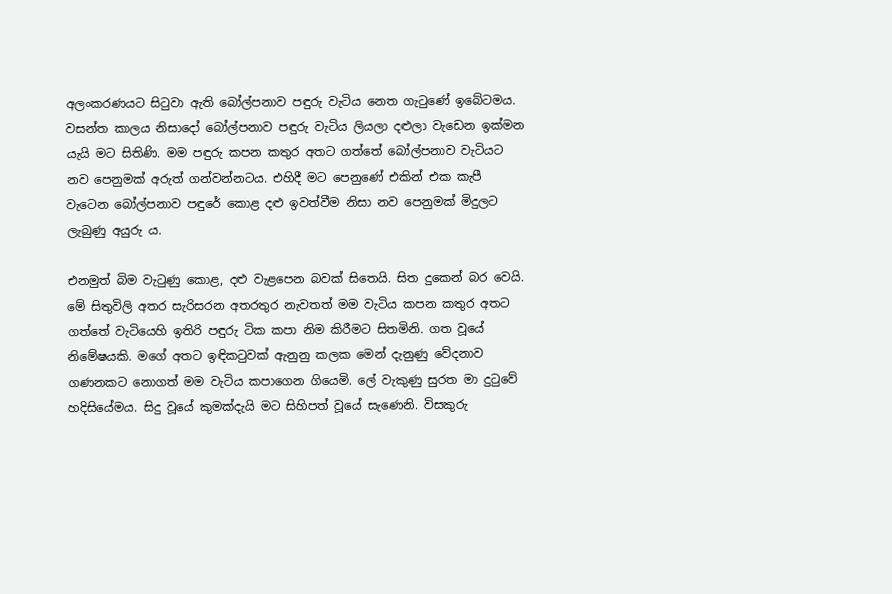අලංකරණයට සිටුවා ඇති බෝල්පනාව පඳුරු වැටිය නෙත ගැටුණේ ඉබේටමය. වසන්ත කාලය නිසාදෝ බෝල්පනාව පඳුරු වැටිය ලියලා දළුලා වැඩෙන ඉක්මන යැයි මට සිතිණි. මම පඳුරු කපන කතුර අතට ගත්තේ බෝල්පනාව වැටියට නව පෙනුමක් අරුත් ගන්වන්නටය. එහිදී මට පෙනුණේ එකින් එක කැපී වැටෙන බෝල්පනාව පඳුරේ කොළ දළු ඉවත්වීම නිසා නව පෙනුමක් මිදුලට ලැබුණු අයුරු ය.

එනමුත් බිම වැටුණු කොළ, දළු වැළපෙන බවක් සිතෙයි. සිත දුකෙන් බර වෙයි. මේ සිතුවිලි අතර සැරිසරන අතරතුර නැවතත් මම වැටිය කපන කතුර අතට ගත්තේ වැටියෙහි ඉතිරි පඳුරු ටික කපා නිම කිරීමට සිතමිනි. ගත වූයේ නිමේෂයකි. මගේ අතට ඉඳිකටුවක් ඇනුනු කලක මෙන් දැනුණු වේදනාව ගණනකට නොගත් මම වැටිය කපාගෙන ගියෙමි. ලේ වැකුණු සුරත මා දුටුවේ හදිසියේමය. සිදු වූයේ කුමක්දැයි මට සිහිපත් වූයේ සැණෙනි. විසකුරු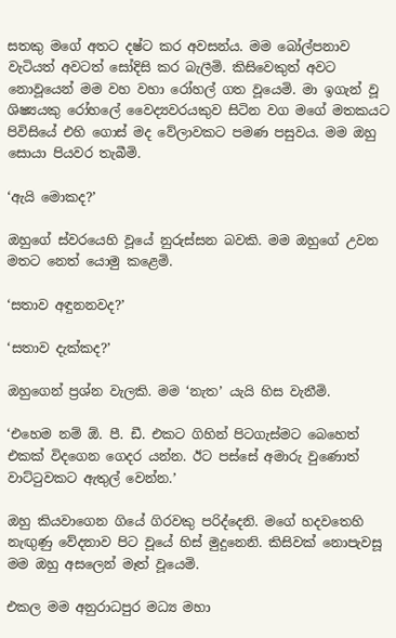සතකු මගේ අතට දෂ්ට කර අවසන්ය. මම බෝල්පනාව වැටියත් අවටත් සෝදිසි කර බැලීමි. කිසිවෙකුත් අවට නොවූයෙන් මම වහ වහා රෝහල් ගත වූයෙමි. මා ඉගැන් වූ ශිෂ්‍යයකු රෝහලේ වෛද්‍යවරයකුව සිටින වග මගේ මතකයට පිවිසියේ එහි ගොස් මද වේලාවකට පමණ පසුවය. මම ඔහු සොයා පියවර තැබීමි.

‘ඇයි මොකද?’

ඔහුගේ ස්වරයෙහි වූයේ නුරුස්සන බවකි. මම ඔහුගේ උවන මතට නෙත් යොමු කළෙමි.

‘සතාව අඳුනනවද?’

‘සතාව දැක්කද?’

ඔහුගෙන් ප්‍රශ්න වැලකි. මම ‘නැත’ යැයි හිස වැනීමි.

‘එහෙම නම් ඕ. පී. ඩී. එකට ගිහින් පිටගැස්මට බෙහෙත් එකක් විදගෙන ගෙදර යන්න. ඊට පස්සේ අමාරු වුණොත් වාට්ටුවකට ඇතුල් වෙන්න.’

ඔහු කියවාගෙන ගියේ ගිරවකු පරිද්දෙනි. මගේ හදවතෙහි නැඟුණු වේදනාව පිට වූයේ හිස් මුදුනෙනි. කිසිවක් නොපැවසූ මම ඔහු අසලෙන් මෑත් වූයෙමි.

එකල මම අනුරාධපුර මධ්‍ය මහා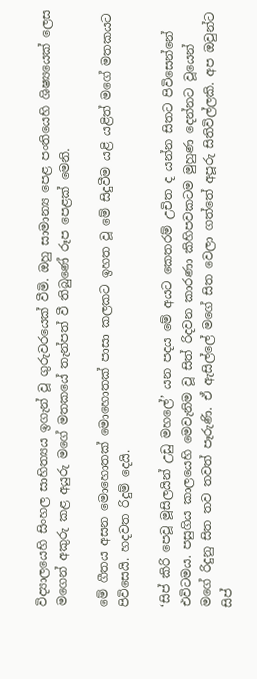විද්‍යාලයෙහි සිංහල සාහිත්‍යය ඉගැන් වූ ගුරුවරයෙක් වීමි. ඔහු සාමාන්‍ය පෙළ පංතියෙහි ශිෂ්‍යයෙක් ලෙස මගෙන් අකුරු කළ අයුරු මගේ මතකයේ තැන්පත් වී තිබුණේ රූප පෙළක් මෙනි.

මේ ගීතය අසන මොහොතක් මොහොතක් පාසා කලකට ඉහත වූ මේ සිදුවීම යළි යළිත් මගේ මතකයට පිවිසෙයි. හදවත රිදුම් දෙයි.

‘සිප් කිරි පෙවූ මූසිලයින් උඩු මහලේ’ යන පදය මේ අයට කෙතරම් උචිත ද යන්න සිතට පිවිසෙන්නේ එවිටමය. පසුගිය කාලයෙහි මෙවැනිම වූ සිත් රිදවන කාරණා කිහිපවකටම මුහුණ දෙන්නට වූයෙන් මගේ රිදුනු සිත තව තවත් පෑරුණි. ඒ ඇසිල්ලේ මගේ සිත වෙලා ගත්තේ අපූරු සිතිවිල්ලකි. අප ඔවුන්ට සිප්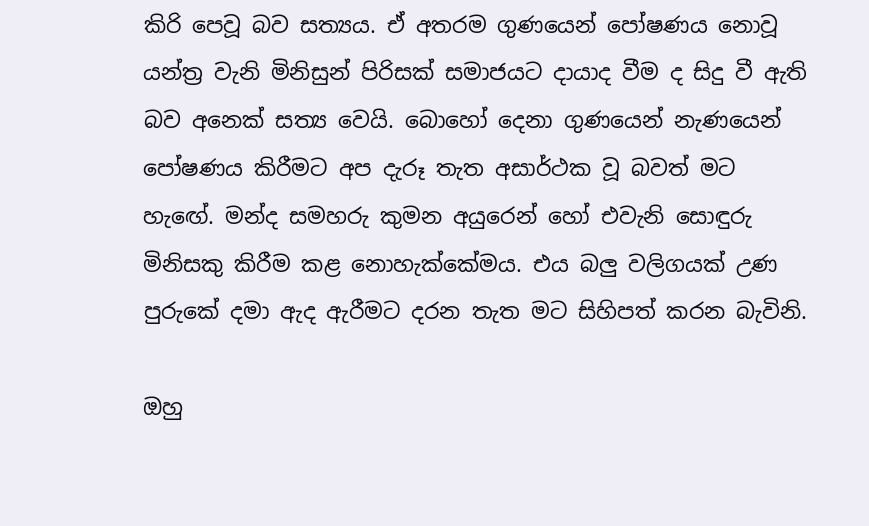කිරි පෙවූ බව සත්‍යය. ඒ අතරම ගුණයෙන් පෝෂණය නොවූ යන්ත්‍ර වැනි මිනිසුන් පිරිසක් සමාජයට දායාද වීම ද සිදු වී ඇති බව අනෙක් සත්‍ය වෙයි. බොහෝ දෙනා ගුණයෙන් නැණයෙන් පෝෂණය කිරීමට අප දැරූ තැත අසාර්ථක වූ බවත් මට හැඟේ. මන්ද සමහරු කුමන අයුරෙන් හෝ එවැනි සොඳුරු මිනිසකු කිරීම කළ නොහැක්කේමය. එය බලු වලිගයක් උණ පුරුකේ දමා ඇද ඇරීමට දරන තැත මට සිහිපත් කරන බැවිනි.

ඔහු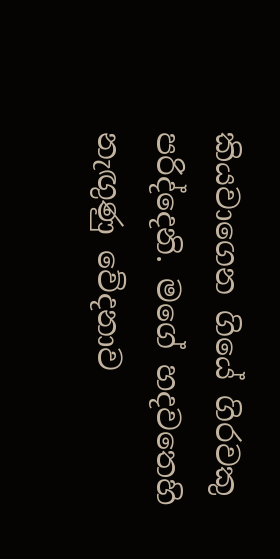කියවාගෙන ගියේ ගිරවකු පරිද්දෙනි. මගේ හදවතෙහි නැඟුණු වේදනාව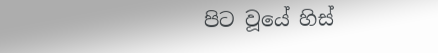පිට වූයේ හිස්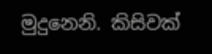මුදුනෙනි. කිසිවක්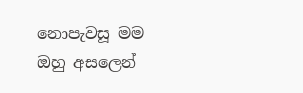නොපැවසූ මම ඔහු අසලෙන්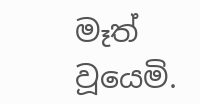මෑත් වූයෙමි.